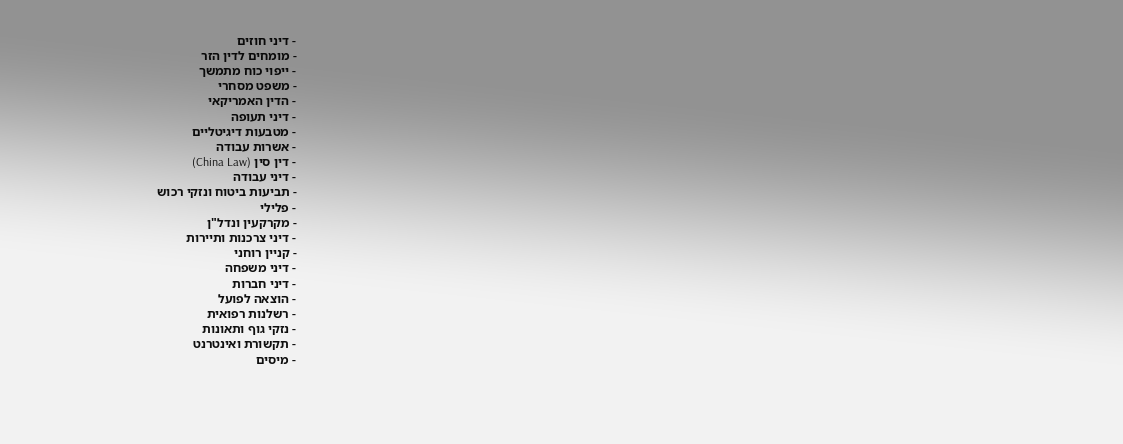- דיני חוזים
- מומחים לדין הזר
- ייפוי כוח מתמשך
- משפט מסחרי
- הדין האמריקאי
- דיני תעופה
- מטבעות דיגיטליים
- אשרות עבודה
- דין סין (China Law)
- דיני עבודה
- תביעות ביטוח ונזקי רכוש
- פלילי
- מקרקעין ונדל"ן
- דיני צרכנות ותיירות
- קניין רוחני
- דיני משפחה
- דיני חברות
- הוצאה לפועל
- רשלנות רפואית
- נזקי גוף ותאונות
- תקשורת ואינטרנט
- מיסים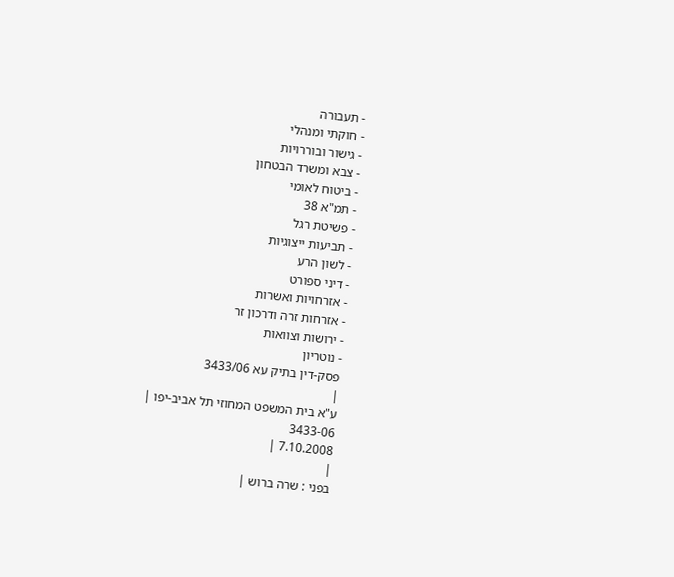- תעבורה
- חוקתי ומנהלי
- גישור ובוררויות
- צבא ומשרד הבטחון
- ביטוח לאומי
- תמ"א 38
- פשיטת רגל
- תביעות ייצוגיות
- לשון הרע
- דיני ספורט
- אזרחויות ואשרות
- אזרחות זרה ודרכון זר
- ירושות וצוואות
- נוטריון
פסק-דין בתיק עא 3433/06
|
ע"א בית המשפט המחוזי תל אביב-יפו |
3433-06
7.10.2008 |
|
בפני : שרה ברוש |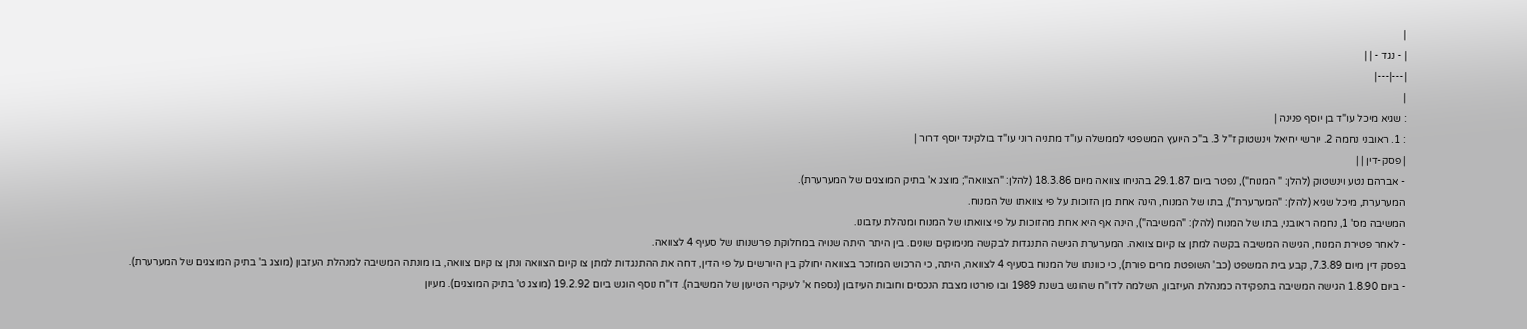|
| - נגד - | |
|---|---|
|
: שגיא מיכל עו"ד בן יוסף פנינה |
: 1. ראובני נחמה 2. יורשי יחיאל וינשטוק ז"ל 3. ב"כ היועץ המשפטי לממשלה עו"ד מתניה רוני עו"ד בולקינד יוסף דרור |
| פסק-דין | |
- אברהם נטע וינשטוק (להלן: " המנוח"), נפטר ביום 29.1.87 בהניחו צוואה מיום 18.3.86 (להלן: "הצוואה"; מוצג א' בתיק המוצגים של המערערת).
המערערת, מיכל שגיא (להלן: "המערערת"), בתו של המנוח, הינה אחת מן הזוכות על פי צוואתו של המנוח.
המשיבה מס' 1, נחמה ראובני, בתו של המנוח (להלן: "המשיבה"), הינה אף היא אחת מהזוכות על פי צוואתו של המנוח ומנהלת עזבונו.
- לאחר פטירת המנוח, הגישה המשיבה בקשה למתן צו קיום צוואה. המערערת הגישה התנגדות לבקשה מנימוקים שונים. בין היתר היתה שנויה במחלוקת פרשנותו של סעיף 4 לצוואה.
בפסק דין מיום 7.3.89, קבע בית המשפט (כב' השופטת מרים פורת), כי כוונתו של המנוח בסעיף 4 לצוואה, היתה, כי הרכוש המוזכר בצוואה יחולק בין היורשים על פי הדין, דחה את ההתנגדות למתן צו קיום הצוואה ונתן צו קיום צוואה, בו מונתה המשיבה למנהלת העזבון (מוצג ב' בתיק המוצגים של המערערת).
- ביום 1.8.90 הגישה המשיבה בתפקידה כמנהלת העיזבון, השלמה לדו"ח שהוגש בשנת 1989 ובו פורטו מצבת הנכסים וחובות העיזבון (נספח א' לעיקרי הטיעון של המשיבה). דו"ח נוסף הוגש ביום 19.2.92 (מוצג ט' בתיק המוצגים). מעיון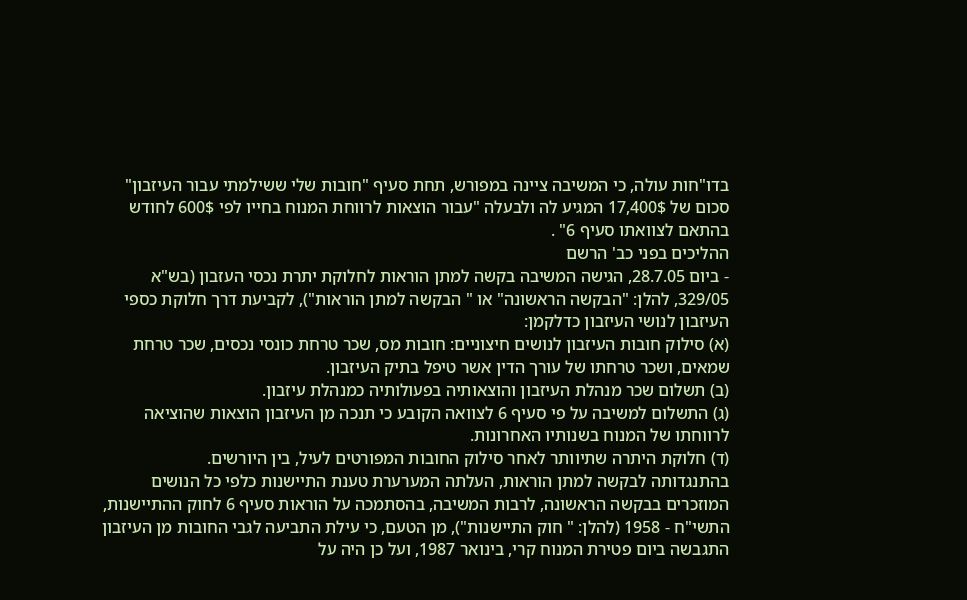בדו"חות עולה, כי המשיבה ציינה במפורש, תחת סעיף "חובות שלי ששילמתי עבור העיזבון" סכום של 17,400$ המגיע לה ולבעלה "עבור הוצאות לרווחת המנוח בחייו לפי 600$ לחודש בהתאם לצוואתו סעיף 6" .
ההליכים בפני כב' הרשם
- ביום 28.7.05, הגישה המשיבה בקשה למתן הוראות לחלוקת יתרת נכסי העזבון (בש"א 329/05, להלן: "הבקשה הראשונה" או " הבקשה למתן הוראות"), לקביעת דרך חלוקת כספי העיזבון לנושי העיזבון כדלקמן:
(א) סילוק חובות העיזבון לנושים חיצוניים: חובות מס, שכר טרחת כונסי נכסים, שכר טרחת שמאים, ושכר טרחתו של עורך הדין אשר טיפל בתיק העיזבון.
(ב) תשלום שכר מנהלת העיזבון והוצאותיה בפעולותיה כמנהלת עיזבון.
(ג) התשלום למשיבה על פי סעיף 6 לצוואה הקובע כי תנכה מן העיזבון הוצאות שהוציאה לרווחתו של המנוח בשנותיו האחרונות.
(ד) חלוקת היתרה שתיוותר לאחר סילוק החובות המפורטים לעיל, בין היורשים.
בהתנגדותה לבקשה למתן הוראות, העלתה המערערת טענת התיישנות כלפי כל הנושים המוזכרים בבקשה הראשונה, לרבות המשיבה, בהסתמכה על הוראות סעיף 6 לחוק ההתיישנות, התשי"ח - 1958 (להלן: " חוק התיישנות"), מן הטעם, כי עילת התביעה לגבי החובות מן העיזבון התגבשה ביום פטירת המנוח קרי, בינואר 1987, ועל כן היה על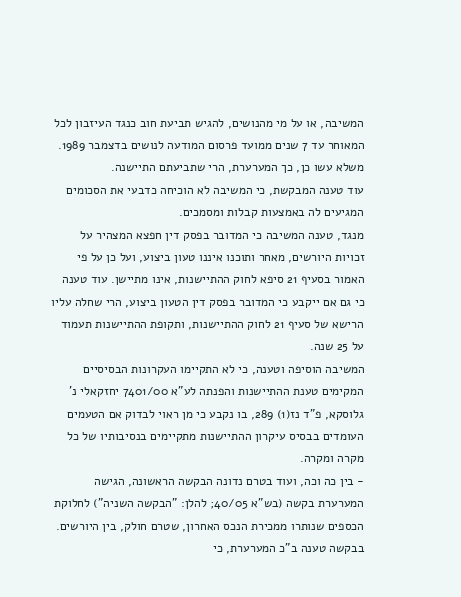המשיבה, או על מי מהנושים, להגיש תביעת חוב כנגד העיזבון לכל המאוחר עד 7 שנים ממועד פרסום המודעה לנושים בדצמבר 1989. משלא עשו כן, כך המערערת, הרי שתביעתם התיישנה.
עוד טענה המבקשת, כי המשיבה לא הוכיחה כדבעי את הסכומים המגיעים לה באמצעות קבלות ומסמכים.
מנגד, טענה המשיבה כי המדובר בפסק דין חפצא המצהיר על זכויות היורשים, מאחר ותוכנו איננו טעון ביצוע, ועל כן על פי האמור בסעיף 21 סיפא לחוק ההתיישנות, אינו מתיישן. עוד טענה כי גם אם ייקבע כי המדובר בפסק דין הטעון ביצוע, הרי שחלה עליו הרישא של סעיף 21 לחוק ההתיישנות, ותקופת ההתיישנות תעמוד על 25 שנה.
המשיבה הוסיפה וטענה, כי לא התקיימו העקרונות הבסיסיים המקימים טענת ההתיישנות והפנתה לע"א 7401/00 יחזקאלי נ' גלוסקא, פ"ד נז(1) 289, בו נקבע כי מן ראוי לבדוק אם הטעמים העומדים בבסיס עיקרון ההתיישנות מתקיימים בנסיבותיו של כל מקרה ומקרה.
- בין כה וכה, ועוד בטרם נדונה הבקשה הראשונה, הגישה המערערת בקשה (בש"א 40/05; להלן: "הבקשה השניה") לחלוקת הכספים שנותרו ממכירת הנכס האחרון, שטרם חולק, בין היורשים. בבקשה טענה ב"כ המערערת, כי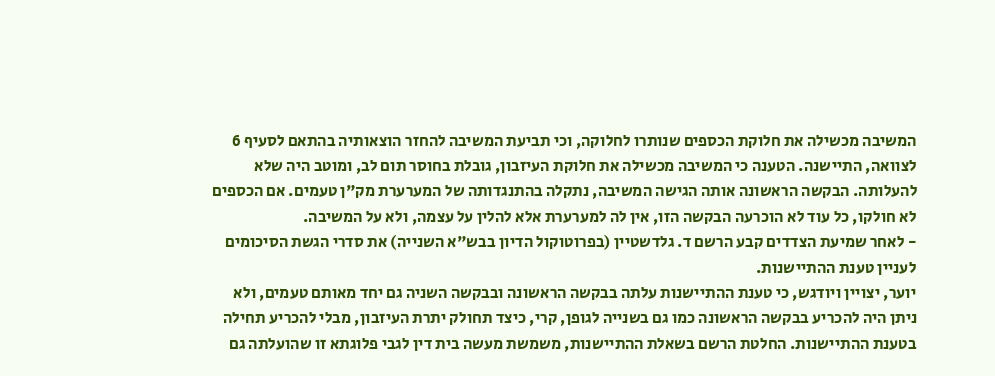המשיבה מכשילה את חלוקת הכספים שנותרו לחלוקה, וכי תביעת המשיבה להחזר הוצאותיה בהתאם לסעיף 6 לצוואה, התיישנה. הטענה כי המשיבה מכשילה את חלוקת העיזבון, גובלת בחוסר תום לב, ומוטב היה שלא להעלותה. הבקשה הראשונה אותה הגישה המשיבה, נתקלה בהתנגדותה של המערערת מק"ן טעמים. אם הכספים לא חולקו, כל עוד לא הוכרעה הבקשה הזו, אין לה למערערת אלא להלין על עצמה, ולא על המשיבה.
- לאחר שמיעת הצדדים קבע הרשם ד. גלדשטיין (בפרוטוקול הדיון בבש"א השנייה) את סדרי הגשת הסיכומים לעניין טענת ההתיישנות.
יוער, יצויין ויודגש, כי טענת ההתיישנות עלתה בבקשה הראשונה ובבקשה השניה גם יחד מאותם טעמים, ולא ניתן היה להכריע בבקשה הראשונה כמו גם בשנייה לגופן, קרי, כיצד תחולק יתרת העיזבון, מבלי להכריע תחילה בטענת ההתיישנות. החלטת הרשם בשאלת ההתיישנות, משמשת מעשה בית דין לגבי פלוגתא זו שהועלתה גם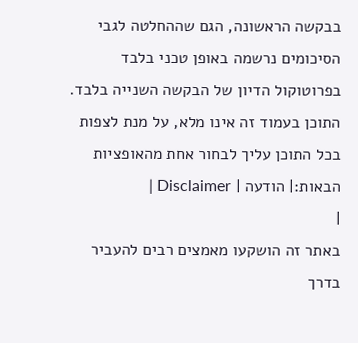בבקשה הראשונה, הגם שההחלטה לגבי הסיכומים נרשמה באופן טכני בלבד בפרוטוקול הדיון של הבקשה השנייה בלבד.
התוכן בעמוד זה אינו מלא, על מנת לצפות בכל התוכן עליך לבחור אחת מהאופציות הבאות:| הודעה | Disclaimer |
|
באתר זה הושקעו מאמצים רבים להעביר בדרך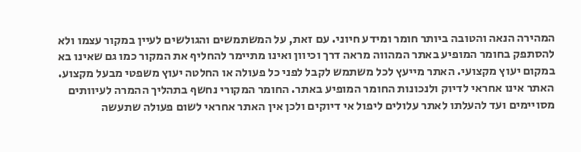המהירה הנאה והטובה ביותר חומר ומידע חיוני. עם זאת, על המשתמשים והגולשים לעיין במקור עצמו ולא להסתפק בחומר המופיע באתר המהווה מראה דרך וכיוון ואינו מתיימר להחליף את המקור כמו גם שאינו בא במקום יעוץ מקצועי. האתר מייעץ לכל משתמש לקבל לפני כל פעולה או החלטה יעוץ משפטי מבעל מקצוע. האתר אינו אחראי לדיוק ולנכונות החומר המופיע באתר. החומר המקורי נחשף בתהליך ההמרה לעיוותים מסויימים ועד להעלתו לאתר עלולים ליפול אי דיוקים ולכן אין האתר אחראי לשום פעולה שתעשה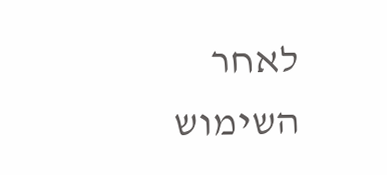לאחר השימוש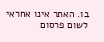בו. האתר אינו אחראי לשום פרסום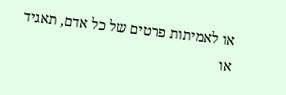או לאמיתות פרטים של כל אדם, תאגיד או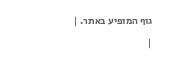גוף המופיע באתר. |
|